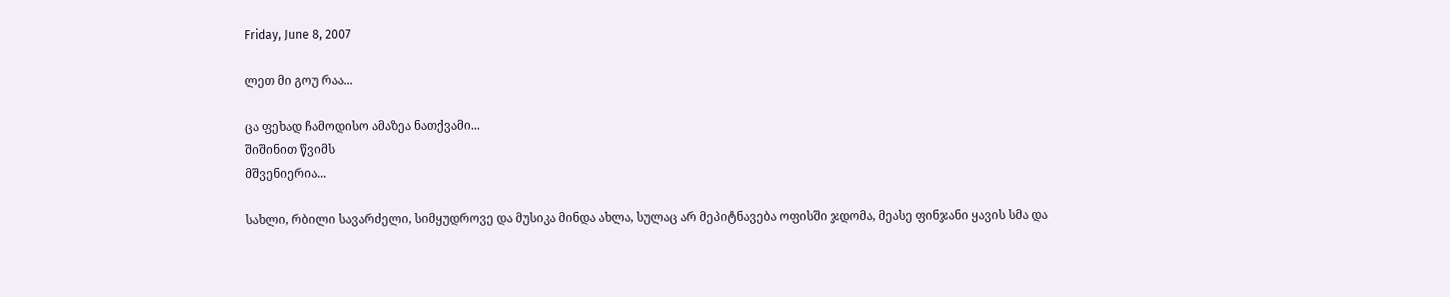Friday, June 8, 2007

ლეთ მი გოუ რაა...

ცა ფეხად ჩამოდისო ამაზეა ნათქვამი...
შიშინით წვიმს
მშვენიერია...

სახლი, რბილი სავარძელი, სიმყუდროვე და მუსიკა მინდა ახლა, სულაც არ მეპიტნავება ოფისში ჯდომა, მეასე ფინჯანი ყავის სმა და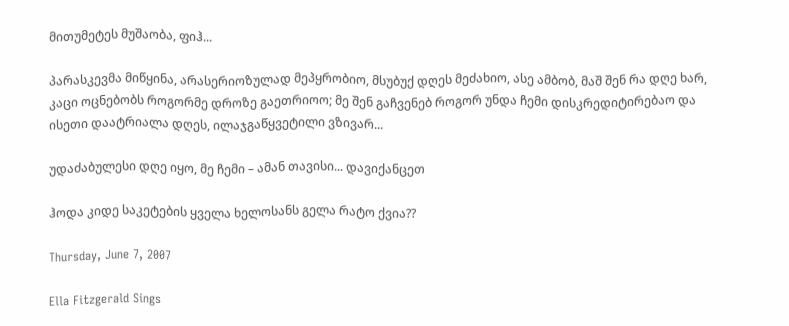მითუმეტეს მუშაობა, ფიჰ...

პარასკევმა მიწყინა, არასერიოზულად მეპყრობიო, მსუბუქ დღეს მეძახიო, ასე ამბობ, მაშ შენ რა დღე ხარ, კაცი ოცნებობს როგორმე დროზე გაეთრიოო; მე შენ გაჩვენებ როგორ უნდა ჩემი დისკრედიტირებაო და ისეთი დაატრიალა დღეს, ილაჯგაწყვეტილი ვზივარ...

უდაძაბულესი დღე იყო, მე ჩემი – ამან თავისი... დავიქანცეთ

ჰოდა კიდე საკეტების ყველა ხელოსანს გელა რატო ქვია??

Thursday, June 7, 2007

Ella Fitzgerald Sings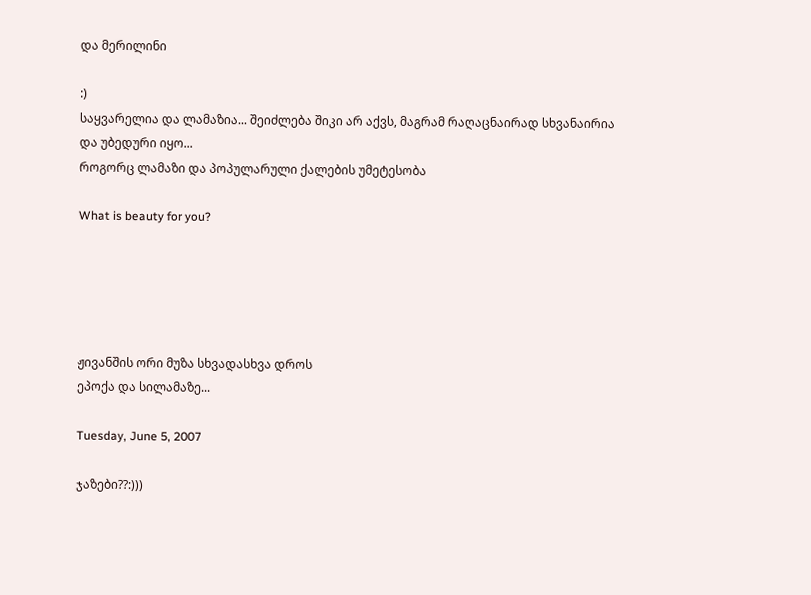და მერილინი

:)
საყვარელია და ლამაზია... შეიძლება შიკი არ აქვს, მაგრამ რაღაცნაირად სხვანაირია
და უბედური იყო...
როგორც ლამაზი და პოპულარული ქალების უმეტესობა

What is beauty for you?





ჟივანშის ორი მუზა სხვადასხვა დროს
ეპოქა და სილამაზე...

Tuesday, June 5, 2007

ჯაზები??:)))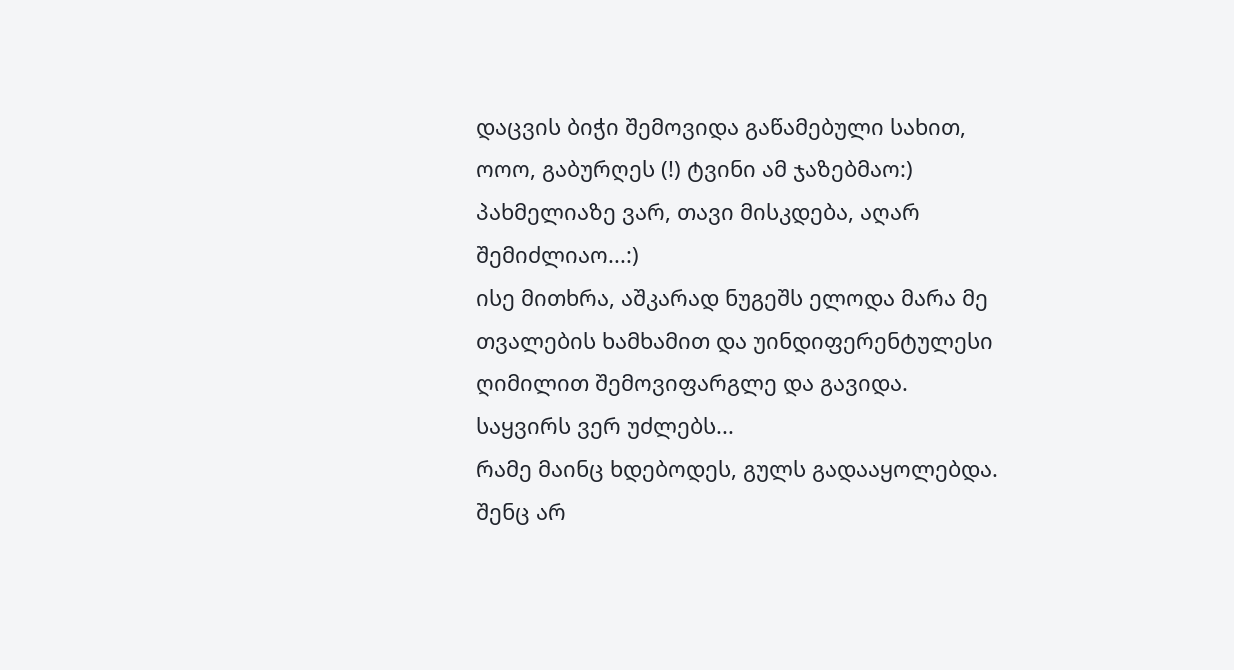დაცვის ბიჭი შემოვიდა გაწამებული სახით, ოოო, გაბურღეს (!) ტვინი ამ ჯაზებმაო:) პახმელიაზე ვარ, თავი მისკდება, აღარ შემიძლიაო...:)
ისე მითხრა, აშკარად ნუგეშს ელოდა მარა მე თვალების ხამხამით და უინდიფერენტულესი ღიმილით შემოვიფარგლე და გავიდა.
საყვირს ვერ უძლებს...
რამე მაინც ხდებოდეს, გულს გადააყოლებდა. შენც არ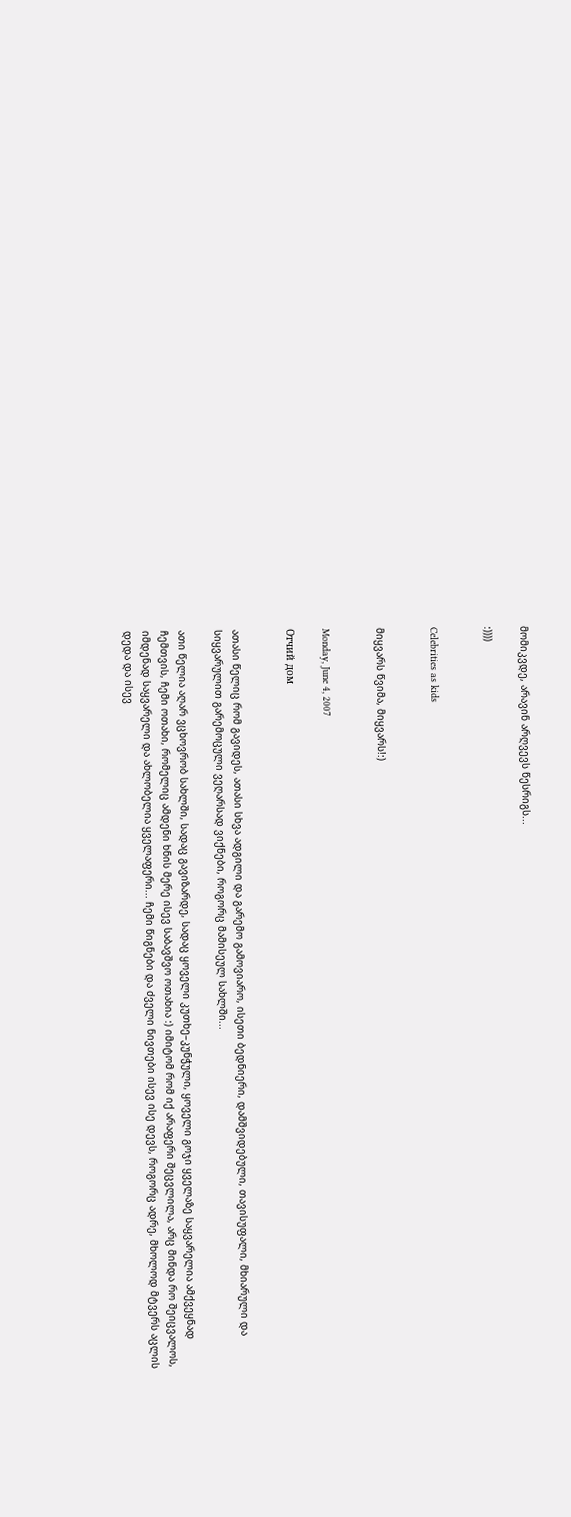მომიკვდე, არავინ არღვევს წესრიგს...

:))))


Celebrities as kids


მიყვარს წვიმა, მიყვარს!:)


Monday, June 4, 2007

Отчий дом


ათასი წელიც რომ გავიდეს, ათასი სხვა ადგილი და გარემო გამოვიარო, ისეთი ბედნიერი, დამშვიდებული, თავისუფალი, მხიარული და სიყვარულით გარემოცული ვეღარსად ვიქნები, როგორც მამისეულ სახლში...

ათი წელია აღარ ვცხოვრობ სახლში, სადაც გავიზარდე, სადაც ყოველი კუთხე–კუნჭული, ყოველი გოჯი ყველაზე საყვარელია ამქვეყნად ჩემთვის, ჩემი ოთახი, რომელიც ამდენი ხნის მერე ისევ საბავშვო ოთახია :) იმიტომ რომ იქ არაფერი შეცვლილა, არც მინდა რო შეიცვალოს, იმდენად საყვარელი და ახლობელია ყველაფერი... ჩემი წიგნები და ძველი ნივთები ისევ ისე დევს, როგორც ადრე, მხოლოდ მტვერს აცლის დედა და ისევ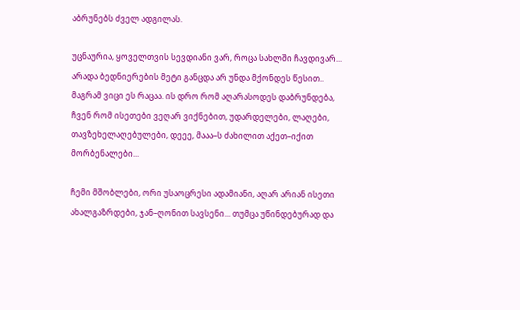აბრუნებს ძველ ადგილას.

უცნაურია, ყოველთვის სევდიანი ვარ, როცა სახლში ჩავდივარ... არადა ბედნიერების მეტი განცდა არ უნდა მქონდეს წესით.. მაგრამ ვიცი ეს რაცაა. ის დრო რომ აღარასოდეს დაბრუნდება, ჩვენ რომ ისეთები ვეღარ ვიქნებით, უდარდელები, ლაღები, თავზეხელაღებულები, დეეე, მააა–ს ძახილით აქეთ–იქით მორბენალები...

ჩემი მშობლები, ორი უსაოცრესი ადამიანი, აღარ არიან ისეთი ახალგაზრდები, ჯან–ღონით სავსენი... თუმცა უწინდებურად და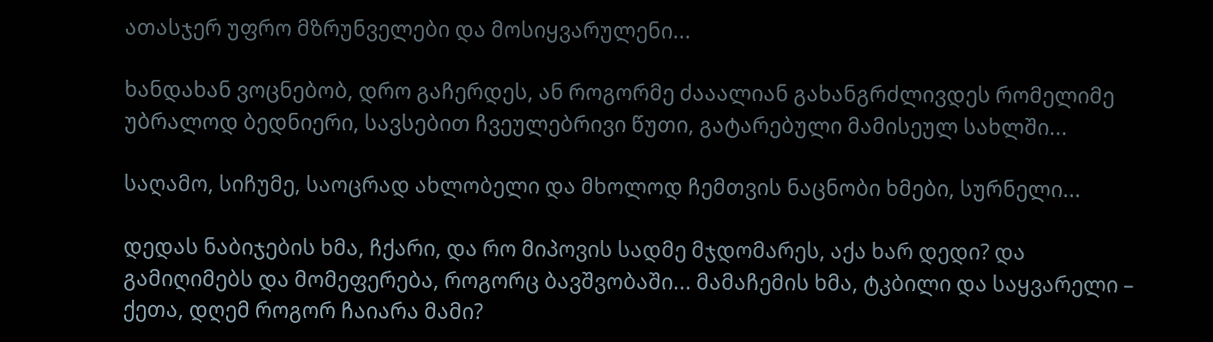ათასჯერ უფრო მზრუნველები და მოსიყვარულენი...

ხანდახან ვოცნებობ, დრო გაჩერდეს, ან როგორმე ძააალიან გახანგრძლივდეს რომელიმე უბრალოდ ბედნიერი, სავსებით ჩვეულებრივი წუთი, გატარებული მამისეულ სახლში...

საღამო, სიჩუმე, საოცრად ახლობელი და მხოლოდ ჩემთვის ნაცნობი ხმები, სურნელი...

დედას ნაბიჯების ხმა, ჩქარი, და რო მიპოვის სადმე მჯდომარეს, აქა ხარ დედი? და გამიღიმებს და მომეფერება, როგორც ბავშვობაში... მამაჩემის ხმა, ტკბილი და საყვარელი – ქეთა, დღემ როგორ ჩაიარა მამი?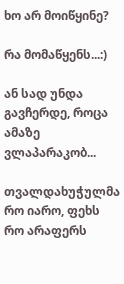ხო არ მოიწყინე?

რა მომაწყენს...:)

ან სად უნდა გავჩერდე, როცა ამაზე ვლაპარაკობ...

თვალდახუჭულმა რო იარო, ფეხს რო არაფერს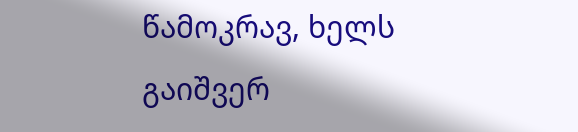წამოკრავ, ხელს გაიშვერ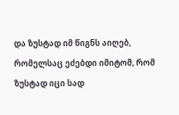და ზუსტად იმ წიგნს აიღებ, რომელსაც ეძებდი იმიტომ, რომ ზუსტად იცი სად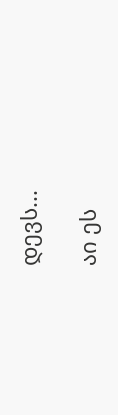დევს...

აი ეს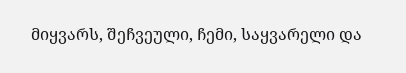მიყვარს, შეჩვეული, ჩემი, საყვარელი და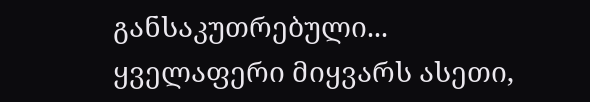განსაკუთრებული... ყველაფერი მიყვარს ასეთი,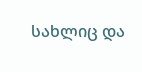სახლიც და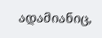ადამიანიც,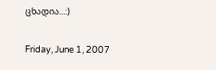ცხადია...:)

Friday, June 1, 2007